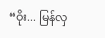“ဝိုး... မြန်လှ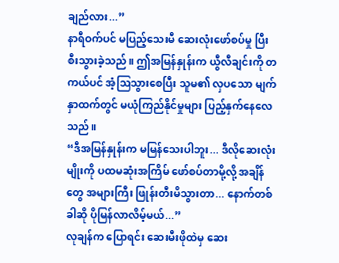ချည်လား...”
နာရီဝက်ပင် မပြည့်သေးမီ ဆေးလုံးဖော်စပ်မှု ပြီးစီးသွားခဲ့သည်။ ဤအမြန်နှုန်းက ယွီလီချင်းကို တကယ်ပင် အံ့ဩသွားစေပြီး သူမ၏ လှပသော မျက်နှာထက်တွင် မယုံကြည်နိုင်မှုများ ပြည့်နှက်နေလေသည်။
“ဒီအမြန်နှုန်းက မမြန်သေးပါဘူး... ဒီလိုဆေးလုံးမျိုးကို ပထမဆုံးအကြိမ် ဖော်စပ်တာမို့လို့ အချိန်တွေ အများကြီး ဖြုန်းတီးမိသွားတာ... နောက်တစ်ခါဆို ပိုမြန်လာလိမ့်မယ်...”
လုချန်က ပြောရင်း ဆေးမီးဖိုထဲမှ ဆေး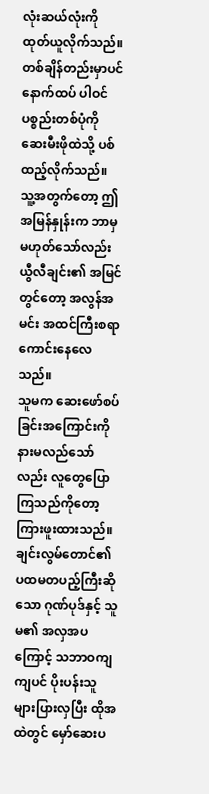လုံးဆယ်လုံးကို ထုတ်ယူလိုက်သည်။ တစ်ချိန်တည်းမှာပင် နောက်ထပ် ပါဝင်ပစ္စည်းတစ်ပုံကို ဆေးမီးဖိုထဲသို့ ပစ်ထည့်လိုက်သည်။
သူ့အတွက်တော့ ဤအမြန်နှုန်းက ဘာမှမဟုတ်သော်လည်း ယွီလီချင်း၏ အမြင်တွင်တော့ အလွန်အမင်း အထင်ကြီးစရာ ကောင်းနေလေသည်။
သူမက ဆေးဖော်စပ်ခြင်းအကြောင်းကို နားမလည်သော်လည်း လူတွေပြောကြသည်ကိုတော့ ကြားဖူးထားသည်။ ချင်းလွမ်တောင်၏ ပထမတပည့်ကြီးဆိုသော ဂုဏ်ပုဒ်နှင့် သူမ၏ အလှအပကြောင့် သဘာဝကျကျပင် ပိုးပန်းသူ များပြားလှပြီး ထိုအထဲတွင် မှော်ဆေးပ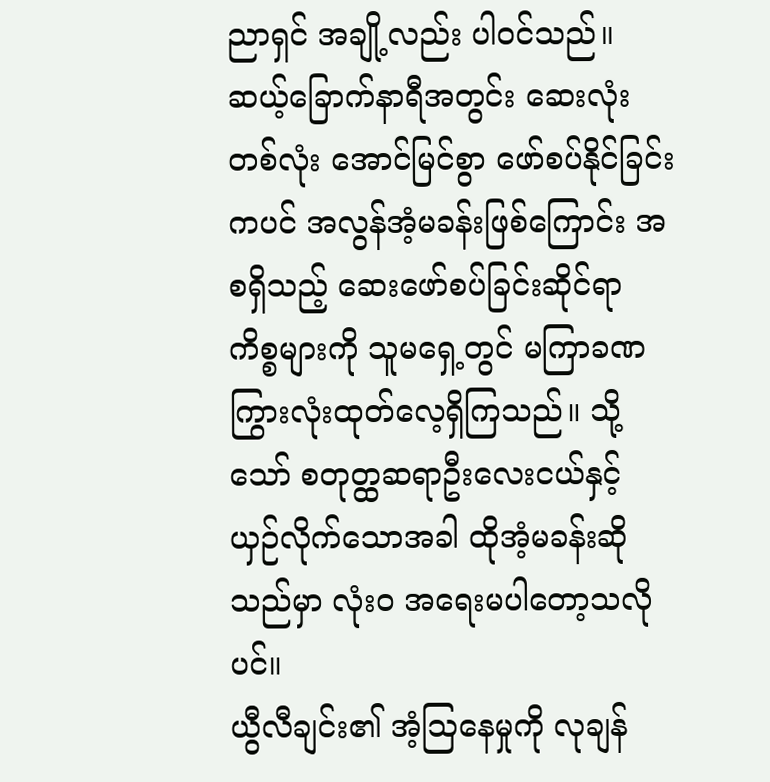ညာရှင် အချို့လည်း ပါဝင်သည်။ ဆယ့်ခြောက်နာရီအတွင်း ဆေးလုံးတစ်လုံး အောင်မြင်စွာ ဖော်စပ်နိုင်ခြင်းကပင် အလွန်အံ့မခန်းဖြစ်ကြောင်း အစရှိသည့် ဆေးဖော်စပ်ခြင်းဆိုင်ရာ ကိစ္စများကို သူမရှေ့တွင် မကြာခဏ ကြွားလုံးထုတ်လေ့ရှိကြသည်။ သို့သော် စတုတ္ထဆရာဦးလေးငယ်နှင့် ယှဉ်လိုက်သောအခါ ထိုအံ့မခန်းဆိုသည်မှာ လုံးဝ အရေးမပါတော့သလိုပင်။
ယွီလီချင်း၏ အံ့ဩနေမှုကို လုချန်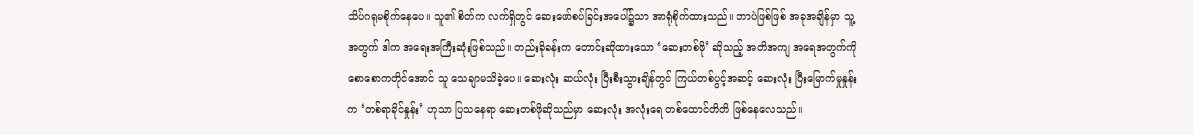သိပ်ဂရုမစိုက်နေပေ။ သူ၏ စိတ်က လက်ရှိတွင် ဆေးဖော်စပ်ခြင်းအပေါ်၌သာ အာရုံစိုက်ထားသည်။ ဘာပဲဖြစ်ဖြစ် အခုအချိန်မှာ သူ့အတွက် ဒါက အရေးအကြီးဆုံးဖြစ်သည်။ တည်းခိုခန်းက တောင်းဆိုထားသော ‘ဆေးတစ်ဖို’ ဆိုသည့် အတိအကျ အရေအတွက်ကို စောစောကတိုင်အောင် သူ သေချာမသိခဲ့ပေ။ ဆေးလုံး ဆယ်လုံး ပြီးစီးသွားချိန်တွင် ကြယ်တစ်ပွင့်အဆင့် ဆေးလုံး ပြီးမြောက်မှုနှုန်းက ‘တစ်ရာခိုင်နှုန်း’ ဟုသာ ပြသနေရာ ဆေးတစ်ဖိုဆိုသည်မှာ ဆေးလုံး အလုံးရေ တစ်ထောင်တိတိ ဖြစ်နေလေသည်။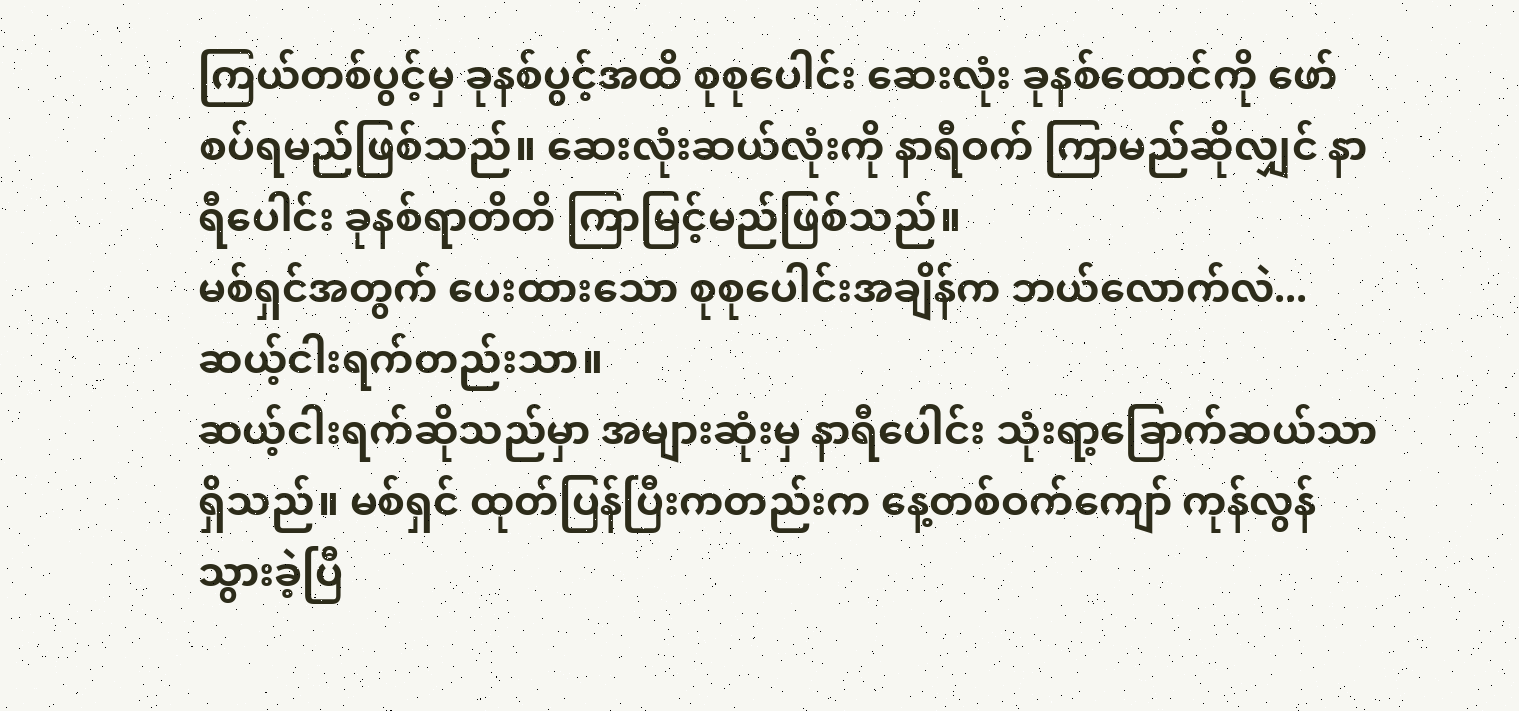ကြယ်တစ်ပွင့်မှ ခုနစ်ပွင့်အထိ စုစုပေါင်း ဆေးလုံး ခုနစ်ထောင်ကို ဖော်စပ်ရမည်ဖြစ်သည်။ ဆေးလုံးဆယ်လုံးကို နာရီဝက် ကြာမည်ဆိုလျှင် နာရီပေါင်း ခုနစ်ရာတိတိ ကြာမြင့်မည်ဖြစ်သည်။
မစ်ရှင်အတွက် ပေးထားသော စုစုပေါင်းအချိန်က ဘယ်လောက်လဲ... ဆယ့်ငါးရက်တည်းသာ။
ဆယ့်ငါးရက်ဆိုသည်မှာ အများဆုံးမှ နာရီပေါင်း သုံးရာ့ခြောက်ဆယ်သာ ရှိသည်။ မစ်ရှင် ထုတ်ပြန်ပြီးကတည်းက နေ့တစ်ဝက်ကျော် ကုန်လွန်သွားခဲ့ပြီ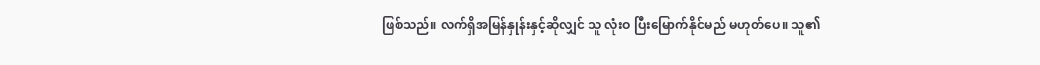ဖြစ်သည်။ လက်ရှိအမြန်နှုန်းနှင့်ဆိုလျှင် သူ လုံးဝ ပြီးမြောက်နိုင်မည် မဟုတ်ပေ။ သူ၏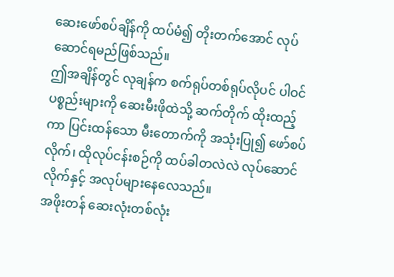ဆေးဖော်စပ်ချိန်ကို ထပ်မံ၍ တိုးတက်အောင် လုပ်ဆောင်ရမည်ဖြစ်သည်။
ဤအချိန်တွင် လုချန်က စက်ရုပ်တစ်ရုပ်လိုပင် ပါဝင်ပစ္စည်းများကို ဆေးမီးဖိုထဲသို့ ဆက်တိုက် ထိုးထည့်ကာ ပြင်းထန်သော မီးတောက်ကို အသုံးပြု၍ ဖော်စပ်လိုက်၊ ထိုလုပ်ငန်းစဉ်ကို ထပ်ခါတလဲလဲ လုပ်ဆောင်လိုက်နှင့် အလုပ်များနေလေသည်။
အဖိုးတန် ဆေးလုံးတစ်လုံး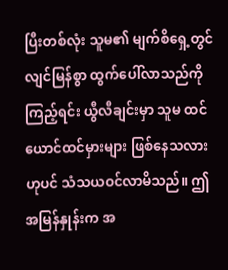ပြီးတစ်လုံး သူမ၏ မျက်စိရှေ့တွင် လျင်မြန်စွာ ထွက်ပေါ်လာသည်ကို ကြည့်ရင်း ယွီလီချင်းမှာ သူမ ထင်ယောင်ထင်မှားများ ဖြစ်နေသလားဟုပင် သံသယဝင်လာမိသည်။ ဤအမြန်နှုန်းက အ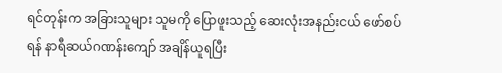ရင်တုန်းက အခြားသူများ သူမကို ပြောဖူးသည့် ဆေးလုံးအနည်းငယ် ဖော်စပ်ရန် နာရီဆယ်ဂဏန်းကျော် အချိန်ယူရပြီး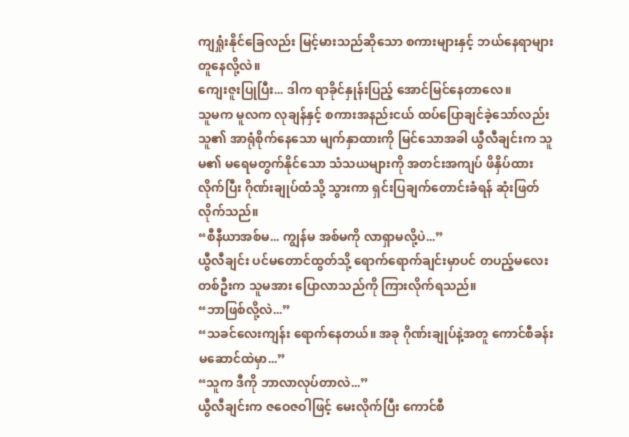ကျရှုံးနိုင်ခြေလည်း မြင့်မားသည်ဆိုသော စကားများနှင့် ဘယ်နေရာများ တူနေလို့လဲ။
ကျေးဇူးပြုပြီး... ဒါက ရာခိုင်နှုန်းပြည့် အောင်မြင်နေတာလေ။
သူမက မူလက လုချန်နှင့် စကားအနည်းငယ် ထပ်ပြောချင်ခဲ့သော်လည်း သူ၏ အာရုံစိုက်နေသော မျက်နှာထားကို မြင်သောအခါ ယွီလီချင်းက သူမ၏ မရေမတွက်နိုင်သော သံသယများကို အတင်းအကျပ် ဖိနှိပ်ထားလိုက်ပြီး ဂိုဏ်းချုပ်ထံသို့ သွားကာ ရှင်းပြချက်တောင်းခံရန် ဆုံးဖြတ်လိုက်သည်။
“စီနီယာအစ်မ... ကျွန်မ အစ်မကို လာရှာမလို့ပဲ...”
ယွီလီချင်း ပင်မတောင်ထွတ်သို့ ရောက်ရောက်ချင်းမှာပင် တပည့်မလေးတစ်ဦးက သူမအား ပြောလာသည်ကို ကြားလိုက်ရသည်။
“ဘာဖြစ်လို့လဲ...”
“သခင်လေးကျန်း ရောက်နေတယ်။ အခု ဂိုဏ်းချုပ်နဲ့အတူ ကောင်စီခန်းမဆောင်ထဲမှာ...”
“သူက ဒီကို ဘာလာလုပ်တာလဲ...”
ယွီလီချင်းက ဇဝေဇဝါဖြင့် မေးလိုက်ပြီး ကောင်စီ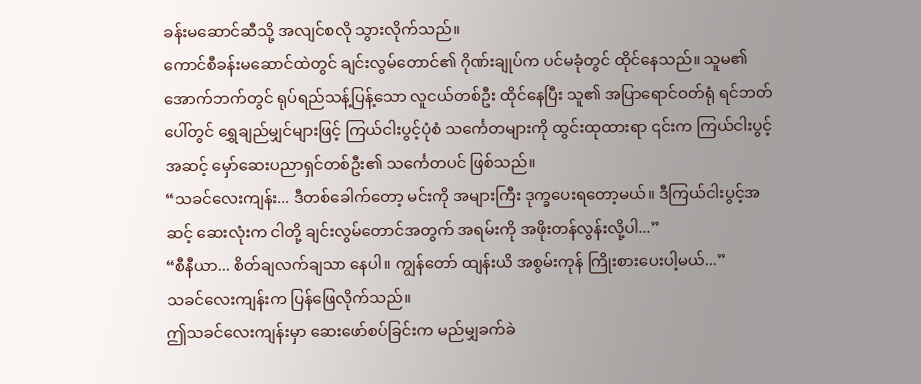ခန်းမဆောင်ဆီသို့ အလျင်စလို သွားလိုက်သည်။
ကောင်စီခန်းမဆောင်ထဲတွင် ချင်းလွမ်တောင်၏ ဂိုဏ်းချုပ်က ပင်မခုံတွင် ထိုင်နေသည်။ သူမ၏ အောက်ဘက်တွင် ရုပ်ရည်သန့်ပြန့်သော လူငယ်တစ်ဦး ထိုင်နေပြီး သူ၏ အပြာရောင်ဝတ်ရုံ ရင်ဘတ်ပေါ်တွင် ရွှေချည်မျှင်များဖြင့် ကြယ်ငါးပွင့်ပုံစံ သင်္ကေတများကို ထွင်းထုထားရာ ၎င်းက ကြယ်ငါးပွင့်အဆင့် မှော်ဆေးပညာရှင်တစ်ဦး၏ သင်္ကေတပင် ဖြစ်သည်။
“သခင်လေးကျန်း... ဒီတစ်ခေါက်တော့ မင်းကို အများကြီး ဒုက္ခပေးရတော့မယ်။ ဒီကြယ်ငါးပွင့်အဆင့် ဆေးလုံးက ငါတို့ ချင်းလွမ်တောင်အတွက် အရမ်းကို အဖိုးတန်လွန်းလို့ပါ...”
“စီနီယာ... စိတ်ချလက်ချသာ နေပါ။ ကျွန်တော် ထျန်းယိ အစွမ်းကုန် ကြိုးစားပေးပါ့မယ်...”
သခင်လေးကျန်းက ပြန်ဖြေလိုက်သည်။
ဤသခင်လေးကျန်းမှာ ဆေးဖော်စပ်ခြင်းက မည်မျှခက်ခဲ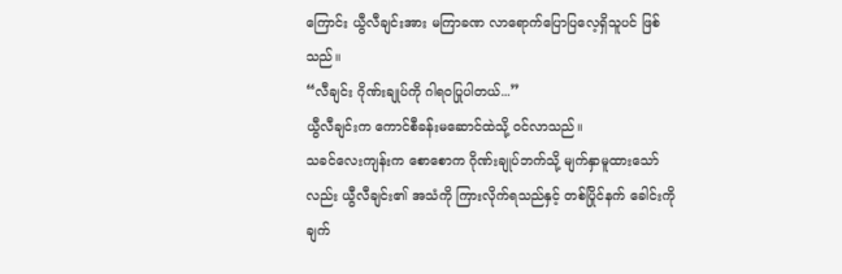ကြောင်း ယွီလီချင်းအား မကြာခဏ လာရောက်ပြောပြလေ့ရှိသူပင် ဖြစ်သည်။
“လီချင်း ဂိုဏ်းချုပ်ကို ဂါရဝပြုပါတယ်...”
ယွီလီချင်းက ကောင်စီခန်းမဆောင်ထဲသို့ ဝင်လာသည်။
သခင်လေးကျန်းက စောစောက ဂိုဏ်းချုပ်ဘက်သို့ မျက်နှာမူထားသော်လည်း ယွီလီချင်း၏ အသံကို ကြားလိုက်ရသည်နှင့် တစ်ပြိုင်နက် ခေါင်းကို ချက်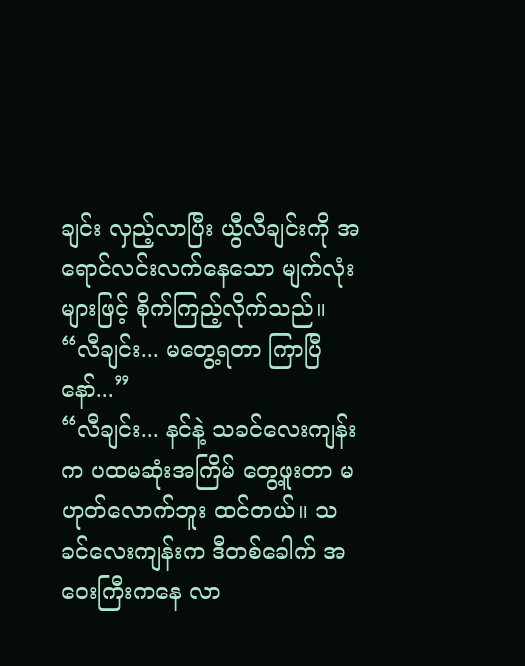ချင်း လှည့်လာပြီး ယွီလီချင်းကို အရောင်လင်းလက်နေသော မျက်လုံးများဖြင့် စိုက်ကြည့်လိုက်သည်။
“လီချင်း... မတွေ့ရတာ ကြာပြီနော်...”
“လီချင်း... နင်နဲ့ သခင်လေးကျန်းက ပထမဆုံးအကြိမ် တွေ့ဖူးတာ မဟုတ်လောက်ဘူး ထင်တယ်။ သခင်လေးကျန်းက ဒီတစ်ခေါက် အဝေးကြီးကနေ လာ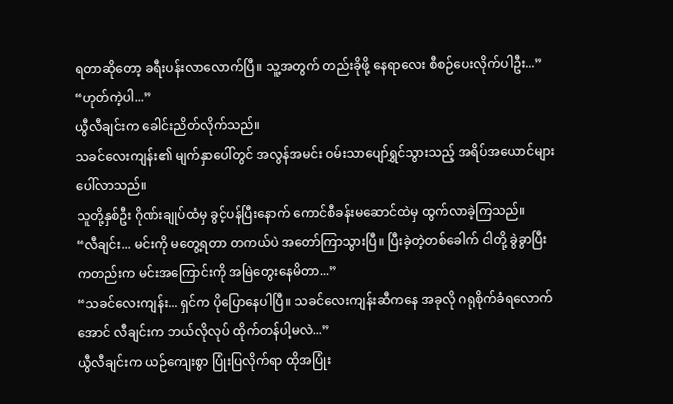ရတာဆိုတော့ ခရီးပန်းလာလောက်ပြီ။ သူ့အတွက် တည်းခိုဖို့ နေရာလေး စီစဉ်ပေးလိုက်ပါဦး...”
“ဟုတ်ကဲ့ပါ...”
ယွီလီချင်းက ခေါင်းညိတ်လိုက်သည်။
သခင်လေးကျန်း၏ မျက်နှာပေါ်တွင် အလွန်အမင်း ဝမ်းသာပျော်ရွှင်သွားသည့် အရိပ်အယောင်များ ပေါ်လာသည်။
သူတို့နှစ်ဦး ဂိုဏ်းချုပ်ထံမှ ခွင့်ပန်ပြီးနောက် ကောင်စီခန်းမဆောင်ထဲမှ ထွက်လာခဲ့ကြသည်။
“လီချင်း... မင်းကို မတွေ့ရတာ တကယ်ပဲ အတော်ကြာသွားပြီ။ ပြီးခဲ့တဲ့တစ်ခေါက် ငါတို့ ခွဲခွာပြီးကတည်းက မင်းအကြောင်းကို အမြဲတွေးနေမိတာ...”
“သခင်လေးကျန်း... ရှင်က ပိုပြောနေပါပြီ။ သခင်လေးကျန်းဆီကနေ အခုလို ဂရုစိုက်ခံရလောက်အောင် လီချင်းက ဘယ်လိုလုပ် ထိုက်တန်ပါ့မလဲ...”
ယွီလီချင်းက ယဉ်ကျေးစွာ ပြုံးပြလိုက်ရာ ထိုအပြုံး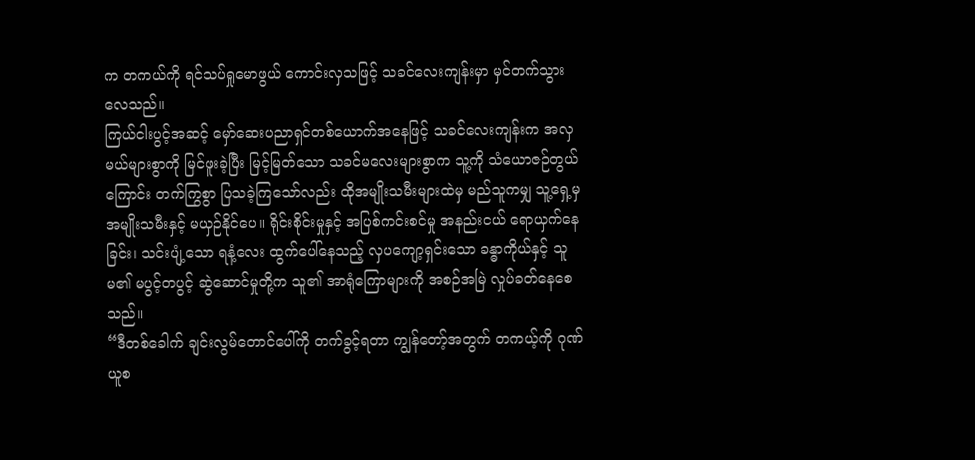က တကယ်ကို ရင်သပ်ရှုမောဖွယ် ကောင်းလှသဖြင့် သခင်လေးကျန်းမှာ မှင်တက်သွားလေသည်။
ကြယ်ငါးပွင့်အဆင့် မှော်ဆေးပညာရှင်တစ်ယောက်အနေဖြင့် သခင်လေးကျန်းက အလှမယ်များစွာကို မြင်ဖူးခဲ့ပြီး မြင့်မြတ်သော သခင်မလေးများစွာက သူ့ကို သံယောဇဉ်တွယ်ကြောင်း တက်ကြွစွာ ပြသခဲ့ကြသော်လည်း ထိုအမျိုးသမီးများထဲမှ မည်သူကမျှ သူ့ရှေ့မှ အမျိုးသမီးနှင့် မယှဉ်နိုင်ပေ။ ရိုင်းစိုင်းမှုနှင့် အပြစ်ကင်းစင်မှု အနည်းငယ် ရောယှက်နေခြင်း၊ သင်းပျံ့သော ရနံ့လေး ထွက်ပေါ်နေသည့် လှပကျော့ရှင်းသော ခန္ဓာကိုယ်နှင့် သူမ၏ မပွင့်တပွင့် ဆွဲဆောင်မှုတို့က သူ၏ အာရုံကြောများကို အစဉ်အမြဲ လှုပ်ခတ်နေစေသည်။
“ဒီတစ်ခေါက် ချင်းလွမ်တောင်ပေါ်ကို တက်ခွင့်ရတာ ကျွန်တော့်အတွက် တကယ့်ကို ဂုဏ်ယူစ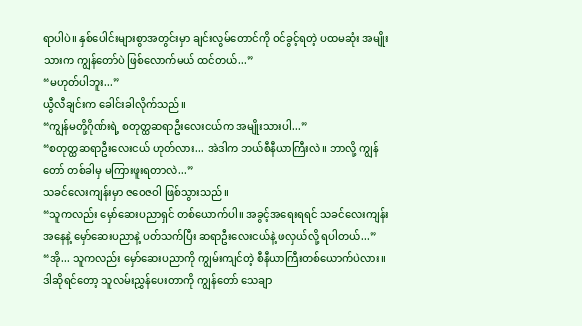ရာပါပဲ။ နှစ်ပေါင်းများစွာအတွင်းမှာ ချင်းလွမ်တောင်ကို ဝင်ခွင့်ရတဲ့ ပထမဆုံး အမျိုးသားက ကျွန်တော်ပဲ ဖြစ်လောက်မယ် ထင်တယ်...”
“မဟုတ်ပါဘူး...”
ယွီလီချင်းက ခေါင်းခါလိုက်သည်။
“ကျွန်မတို့ဂိုဏ်းရဲ့ စတုတ္ထဆရာဦးလေးငယ်က အမျိုးသားပါ...”
“စတုတ္ထဆရာဦးလေးငယ် ဟုတ်လား... အဲဒါက ဘယ်စီနီယာကြီးလဲ။ ဘာလို့ ကျွန်တော် တစ်ခါမှ မကြားဖူးရတာလဲ...”
သခင်လေးကျန်းမှာ ဇဝေဇဝါ ဖြစ်သွားသည်။
“သူကလည်း မှော်ဆေးပညာရှင် တစ်ယောက်ပါ။ အခွင့်အရေးရရင် သခင်လေးကျန်းအနေနဲ့ မှော်ဆေးပညာနဲ့ ပတ်သက်ပြီး ဆရာဦးလေးငယ်နဲ့ ဖလှယ်လို့ ရပါတယ်...”
“အို... သူကလည်း မှော်ဆေးပညာကို ကျွမ်းကျင်တဲ့ စီနီယာကြီးတစ်ယောက်ပဲလား။ ဒါဆိုရင်တော့ သူလမ်းညွှန်ပေးတာကို ကျွန်တော် သေချာ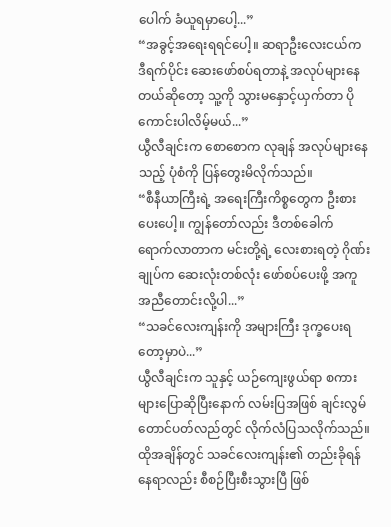ပေါက် ခံယူရမှာပေါ့...”
“အခွင့်အရေးရရင်ပေါ့။ ဆရာဦးလေးငယ်က ဒီရက်ပိုင်း ဆေးဖော်စပ်ရတာနဲ့ အလုပ်များနေတယ်ဆိုတော့ သူ့ကို သွားမနှောင့်ယှက်တာ ပိုကောင်းပါလိမ့်မယ်...”
ယွီလီချင်းက စောစောက လုချန် အလုပ်များနေသည့် ပုံစံကို ပြန်တွေးမိလိုက်သည်။
“စီနီယာကြီးရဲ့ အရေးကြီးကိစ္စတွေက ဦးစားပေးပေါ့။ ကျွန်တော်လည်း ဒီတစ်ခေါက် ရောက်လာတာက မင်းတို့ရဲ့ လေးစားရတဲ့ ဂိုဏ်းချုပ်က ဆေးလုံးတစ်လုံး ဖော်စပ်ပေးဖို့ အကူအညီတောင်းလို့ပါ...”
“သခင်လေးကျန်းကို အများကြီး ဒုက္ခပေးရတော့မှာပဲ...”
ယွီလီချင်းက သူနှင့် ယဉ်ကျေးဖွယ်ရာ စကားများပြောဆိုပြီးနောက် လမ်းပြအဖြစ် ချင်းလွမ်တောင်ပတ်လည်တွင် လိုက်လံပြသလိုက်သည်။ ထိုအချိန်တွင် သခင်လေးကျန်း၏ တည်းခိုရန်နေရာလည်း စီစဉ်ပြီးစီးသွားပြီ ဖြစ်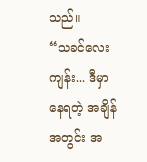သည်။
“သခင်လေးကျန်း... ဒီမှာနေရတဲ့ အချိန်အတွင်း အ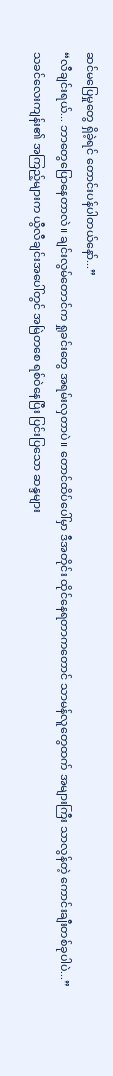ဆင်မပြေမှုတွေ ရှိခဲ့ရင် တောင်းပန်ပါတယ်နော်...”
“လီချင်းရယ်... ဘာတွေပြောနေတာလဲ။ ချင်းလွမ်တောင်က ရှုခင်းတွေ အရမ်းလှတာပဲ။ တောင်ထိပ်ပေါ်မှာ ဒီအတိုင်း ထိုင်နေရတာကတောင် သာမန်လူတွေထက် အများကြီး သာလွန်တဲ့ ကောင်းချီးတစ်ခုပါပဲ...”
သခင်လေးကျန်း၏ အကြည့်များက ယွီလီချင်းအပေါ်တွင် အမြဲတစေ ရစ်ဝဲနေပြီး ပြင်းပြသော ဆန္ဒများ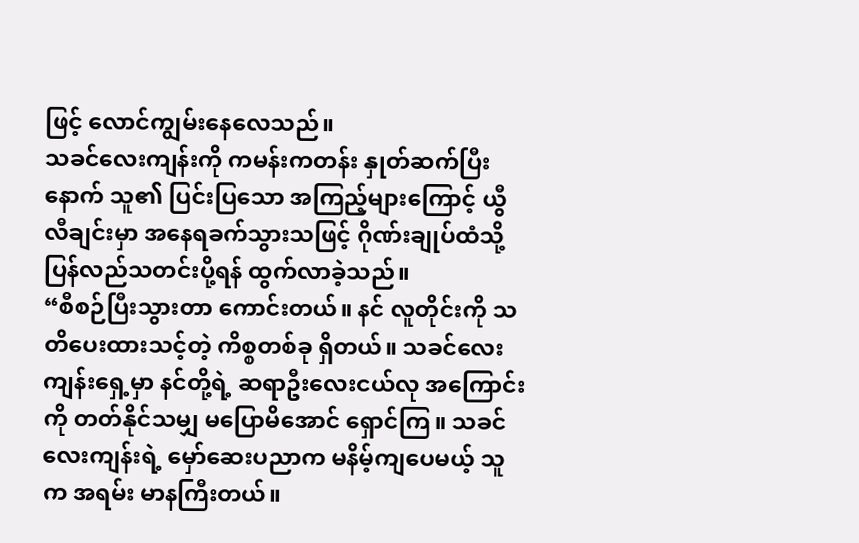ဖြင့် လောင်ကျွမ်းနေလေသည်။
သခင်လေးကျန်းကို ကမန်းကတန်း နှုတ်ဆက်ပြီးနောက် သူ၏ ပြင်းပြသော အကြည့်များကြောင့် ယွီလီချင်းမှာ အနေရခက်သွားသဖြင့် ဂိုဏ်းချုပ်ထံသို့ ပြန်လည်သတင်းပို့ရန် ထွက်လာခဲ့သည်။
“စီစဉ်ပြီးသွားတာ ကောင်းတယ်။ နင် လူတိုင်းကို သတိပေးထားသင့်တဲ့ ကိစ္စတစ်ခု ရှိတယ်။ သခင်လေးကျန်းရှေ့မှာ နင်တို့ရဲ့ ဆရာဦးလေးငယ်လု အကြောင်းကို တတ်နိုင်သမျှ မပြောမိအောင် ရှောင်ကြ။ သခင်လေးကျန်းရဲ့ မှော်ဆေးပညာက မနိမ့်ကျပေမယ့် သူက အရမ်း မာနကြီးတယ်။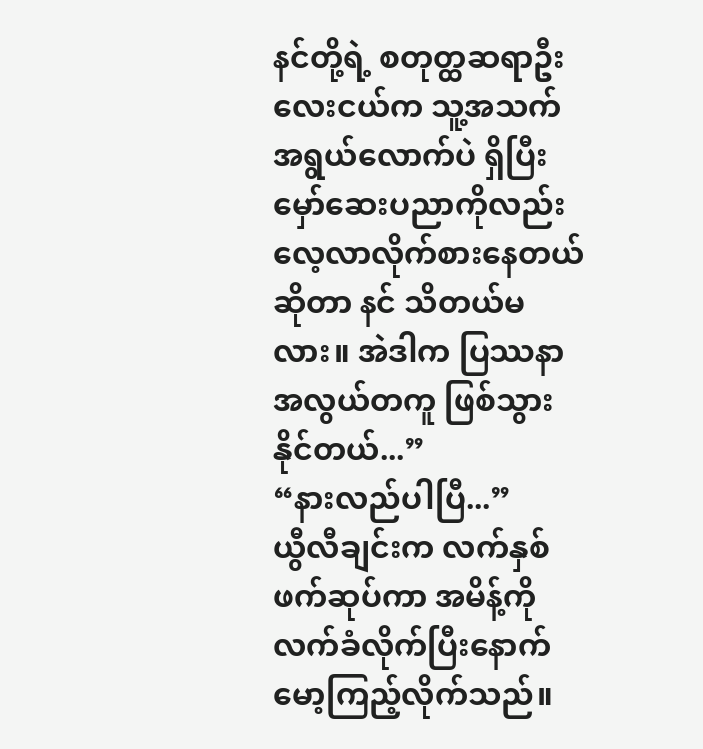နင်တို့ရဲ့ စတုတ္ထဆရာဦးလေးငယ်က သူ့အသက်အရွယ်လောက်ပဲ ရှိပြီး မှော်ဆေးပညာကိုလည်း လေ့လာလိုက်စားနေတယ်ဆိုတာ နင် သိတယ်မလား။ အဲဒါက ပြဿနာ အလွယ်တကူ ဖြစ်သွားနိုင်တယ်...”
“နားလည်ပါပြီ...”
ယွီလီချင်းက လက်နှစ်ဖက်ဆုပ်ကာ အမိန့်ကို လက်ခံလိုက်ပြီးနောက် မော့ကြည့်လိုက်သည်။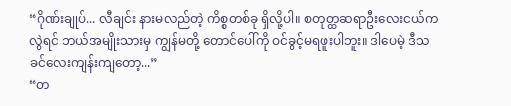“ဂိုဏ်းချုပ်... လီချင်း နားမလည်တဲ့ ကိစ္စတစ်ခု ရှိလို့ပါ။ စတုတ္ထဆရာဦးလေးငယ်ကလွဲရင် ဘယ်အမျိုးသားမှ ကျွန်မတို့ တောင်ပေါ်ကို ဝင်ခွင့်မရဖူးပါဘူး။ ဒါပေမဲ့ ဒီသခင်လေးကျန်းကျတော့...”
“တ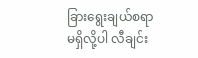ခြားရွေးချယ်စရာ မရှိလို့ပါ လီချင်း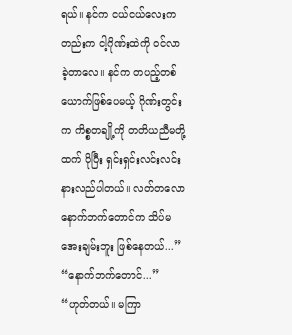ရယ်။ နင်က ငယ်ငယ်လေးကတည်းက ငါ့ဂိုဏ်းထဲကို ဝင်လာခဲ့တာလေ။ နင်က တပည့်တစ်ယောက်ဖြစ်ပေမယ့် ဂိုဏ်းတွင်းက ကိစ္စတချို့ကို တတိယညီမတို့ထက် ပိုပြီး ရှင်းရှင်းလင်းလင်း နားလည်ပါတယ်။ လတ်တလော နောက်ဘက်တောင်က သိပ်မအေးချမ်းဘူး ဖြစ်နေတယ်...”
“နောက်ဘက်တောင်...”
“ဟုတ်တယ်။ မကြာ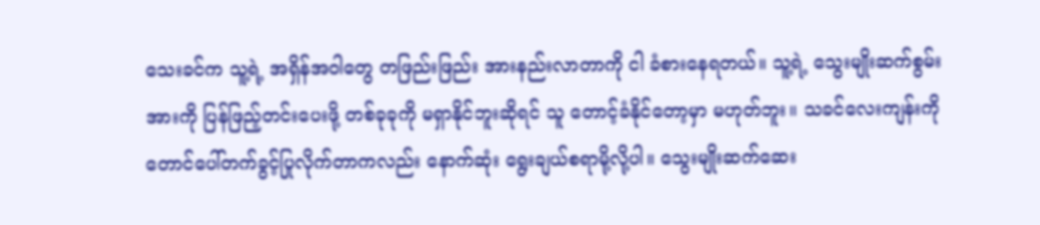သေးခင်က သူ့ရဲ့ အရှိန်အဝါတွေ တဖြည်းဖြည်း အားနည်းလာတာကို ငါ ခံစားနေရတယ်။ သူ့ရဲ့ သွေးမျိုးဆက်စွမ်းအားကို ပြန်ဖြည့်တင်းပေးဖို့ တစ်ခုခုကို မရှာနိုင်ဘူးဆိုရင် သူ တောင့်ခံနိုင်တော့မှာ မဟုတ်ဘူး။ သခင်လေးကျန်းကို တောင်ပေါ်တက်ခွင့်ပြုလိုက်တာကလည်း နောက်ဆုံး ရွေးချယ်စရာမို့လို့ပါ။ သွေးမျိုးဆက်ဆေး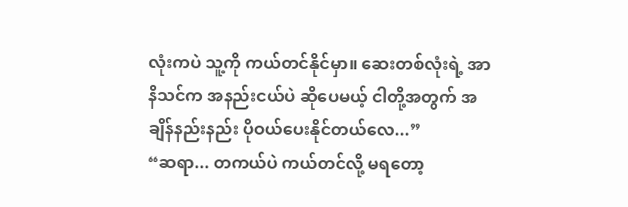လုံးကပဲ သူ့ကို ကယ်တင်နိုင်မှာ။ ဆေးတစ်လုံးရဲ့ အာနိသင်က အနည်းငယ်ပဲ ဆိုပေမယ့် ငါတို့အတွက် အချိန်နည်းနည်း ပိုဝယ်ပေးနိုင်တယ်လေ...”
“ဆရာ... တကယ်ပဲ ကယ်တင်လို့ မရတော့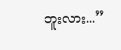ဘူးလား...”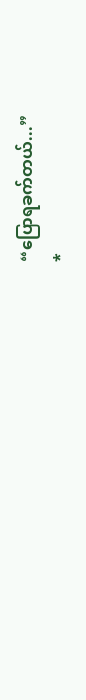“ပြောရခက်တယ်...”
*